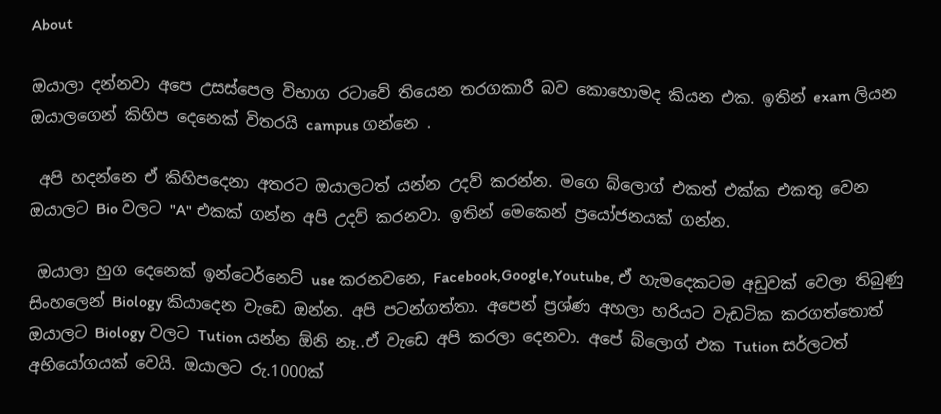About

ඔයාලා දන්නවා අපෙ උසස්පෙල විභාග රටාවේ තියෙන තරගකාරී බව කොහොමද කියන එක. ඉතින් exam ලියන ඔයාලගෙන් කිහිප දෙනෙක් විතරයි campus ගන්නෙ .

 අපි හදන්නෙ ඒ කිහිපදෙනා අතරට ඔයාලටත් යන්න උදව් කරන්න. මගෙ බ්ලොග් එකත් එක්ක එකතු වෙන ඔයාලට Bio වලට "A" එකක් ගන්න අපි උදව් කරනවා. ඉතින් මෙකෙන් ප්‍රයෝජනයක් ගන්න.

 ඔයාලා හුග දෙනෙක් ඉන්ටෙර්නෙට් use කරනවනෙ, Facebook,Google,Youtube, ඒ හැමදෙකටම අඩුවක් වෙලා තිබුණු සිංහලෙන් Biology කියාදෙන වැඩෙ ඔන්න. අපි පටන්ගත්තා. අපෙන් ප්‍රශ්ණ අහලා හරියට වැඩටික කරගත්තොත් ඔයාලට Biology වලට ‍Tution යන්න ඕනි නෑ..ඒ වැඩෙ අපි කරලා දෙනවා. අපේ බ්ලොග් එක ‍Tution සර්ලටත් අභියෝගයක් වෙයි. ඔයාලට රු.1000ක්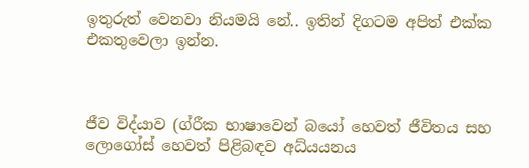ඉතුරුත් වෙනවා නියමයි නේ.. ඉතින් දිගටම අපිත් එක්ක එකතුවෙලා ඉන්න.



ජීව විද්යාව (ග්රීක භාෂාවෙන් බයෝ හෙවත් ජීවිතය සහ ලොගෝස් හෙවත් පිළිබඳව අධ්යයනය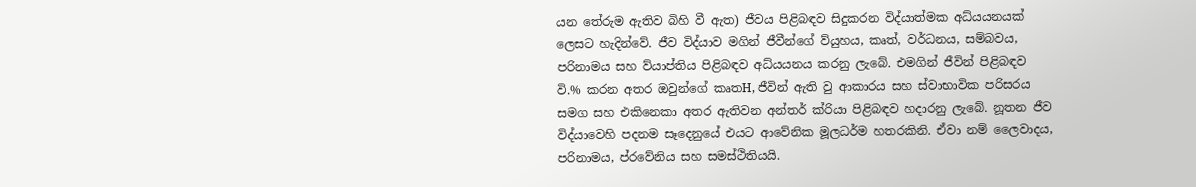යන තේරුම ඇතිව බිහි වී ඇත) ජීවය පිළිබඳව සිදුකරන විද්යාත්මක අධ්යයනයක් ලෙසට හැදින්වේ. ජීව විද්යාව මගින් ජීවීන්ගේ ව්යුහය, කෘත්, වර්ධනය, සම්බවය, පරිනාමය සහ ව්යාප්තිය පිළිබඳව අධ්යයනය කරනු ලැබේ. එමගින් ජීවින් පිළිබඳව වි.% කරන අතර ඔවුන්ගේ කෘතH, ජීවින් ඇති වු ආකාරය සහ ස්වාභාවික පරිසරය සමග සහ එකිනෙකා අතර ඇතිවන අන්තර් ක්රියා පිළිබඳව හදාරනු ලැබේ. නූතන ජීව විද්යාවෙහි පදනම සෑදෙනුයේ එයට ආවේනික මූලධර්ම හතරකිනි. ඒවා නම් ලෛවාදය, පරිනාමය, ප්රවේනිය සහ සමස්ථිතියයි.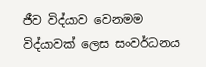ජීව විද්යාව වෙනමම විද්යාවක් ලෙස සංවර්ධනය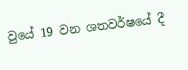වුයේ 19 වන ශතවර්ෂයේ දී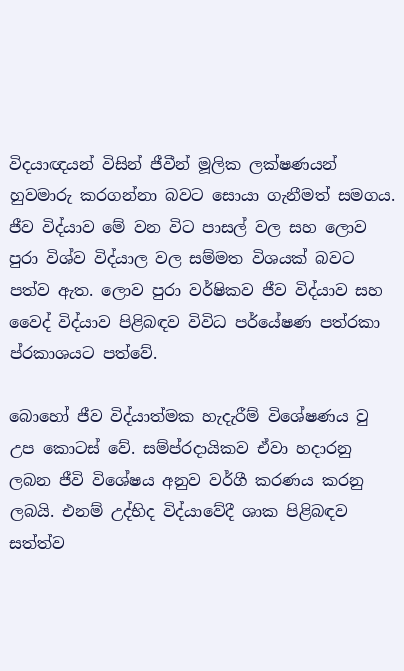විදයාඥයන් විසින් ජීවීන් මූලික ලක්ෂණයන් හුවමාරු කරගන්නා බවට සොයා ගැනීමත් සමගය. ජීව විද්යාව මේ වන විට පාසල් වල සහ ලොව පුරා විශ්ව විද්යාල වල සම්මත විශයක් බවට පත්ව ඇත. ලොව පුරා වර්ෂිකව ජීව විද්යාව සහ වෛද් විද්යාව පිළිබඳව විවිධ පර්යේෂණ පත්රකා ප්රකාශයට පත්වේ.

බොහෝ ජීව විද්යාත්මක හැදැරීම් විශේෂණය වු උප කොටස් වේ. සම්ප්රදායිකව ඒවා හදාරනු ලබන ජීවි විශේෂය අනුව වර්ගී කරණය කරනු ලබයි. එනම් උද්භිද විද්යාවේදී ශාක පිළිබඳව සත්ත්ව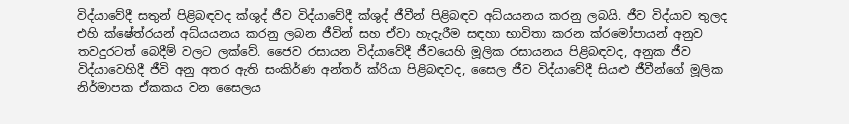විද්යාවේදී සතුන් පිළිබඳවද ක්ශුද් ජීව විද්යාවේදී ක්ශුද් ජීවීන් පිළිබඳව අධ්යයනය කරනු ලබයි. ජීව විද්යාව තුලද එහි ක්ෂේත්රයන් අධ්යයනය කරනු ලබන ජීවින් සහ ඒවා හැදැරීම සඳහා භාවිතා කරන ක්රමෝපායන් අනුව තවදුරටත් බෙදීම් වලට ලක්වේ. ජෛව රසායන විද්යාවේදී ජීවයෙහි මූලික රසායනය පිළිබඳවද, අනුක ජීව විද්යාවෙහිදී ජීවි අනු අතර ඇති සංකිර්ණ අන්තර් ක්රියා පිළිබඳවද, සෛල ජීව විද්යාවේදී සියළු ජීවීන්ගේ මූලික නිර්මාපක ඒකකය වන සෛලය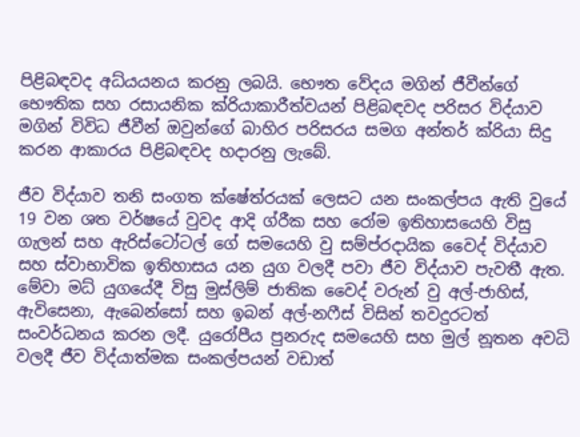පිළිබඳවද අධ්යයනය කරනු ලබයි. භෞත වේදය මගින් ජීවීන්ගේ භෞතික සහ රසායනික ක්රියාකාරීත්වයන් පිළිබඳවද පරිසර විද්යාව මගින් විවිධ ජීවීන් ඔවුන්ගේ බාහිර පරිසරය සමග අන්තර් ක්රියා සිදු කරන ආකාරය පිළිබඳවද හදාරනු ලැබේ.

ජීව විද්යාව තනි සංගත ක්ෂේත්රයක් ලෙසට යන සංකල්පය ඇති වුයේ 19 වන ශත වර්ෂයේ වුවද ආදි ග්රීක සහ රෝම ඉතිහාසයෙහි විසු ගැලන් සහ ඇරිස්ටෝටල් ගේ සමයෙහි වු සම්ප්රදායික වෛද් විද්යාව සහ ස්වාභාවික ඉතිහාසය යන යුග වලදී පවා ජීව විද්යාව පැවතී ඇත. මේවා මධ් යුගයේදී විසු මුස්ලිම් ජාතික වෛද් වරුන් වු අල්-ජාහිස්, ඇවිසෙනා, ඇබෙන්සෝ සහ ඉබන් අල්-නෆීස් විසින් තවදුරටත් සංවර්ධනය කරන ලදී. යුරෝපීය පුනරුද සමයෙහි සහ මුල් නූතන අවධි වලදී ජීව විද්යාත්මක සංකල්පයන් වඩාත්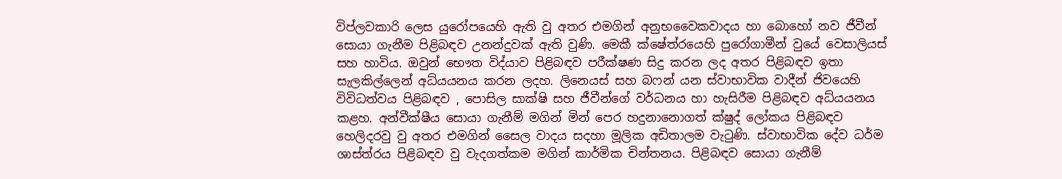විප්ලවකාරි ලෙස යුරෝපයෙහි ඇති වු අතර එමගින් අනුභවෛකවාදය හා බොහෝ නව ජීවීන් සොයා ගැනීම පිළිබඳව උනන්දුවක් ඇති වුණි. මෙකී ක්ෂේත්රයෙහි පුරෝගාමීන් වුයේ වෙසාලියස් සහ හාවිය. ඔවුන් භෞත විද්යාව පිළිබඳව පරීක්ෂණ සිදු කරන ලද අතර පිළිබඳව ඉතා සැලකිල්ලෙන් අධ්යයනය කරන ලදහ. ලිනෙයස් සහ බෆන් යන ස්වාභාවික වාදීන් ජිවයෙහි විවිධත්වය පිළිබඳව , පොසිල සාක්ෂි සහ ජීවීන්ගේ වර්ධනය හා හැසිරීම පිළිබඳව අධ්යයනය කළහ. අන්වීක්ෂීය සොයා ගැනීම් මගින් මින් පෙර හදුනානොගත් ක්ෂුද් ලෝකය පිළිබඳව හෙලිදරවු වු අතර එමගින් සෛල වාදය සදහා මූලික අඩිතාලම වැටුණි. ස්වාභාවික දේව ධර්ම ශාස්ත්රය පිළිබඳව වු වැදගත්කම මගින් කාර්මික චින්තනය. පිළිබඳව සොයා ගැනීම්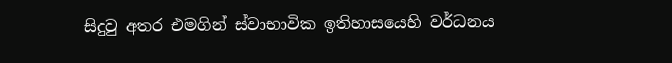සිදුවු අතර එමගින් ස්වාභාවික ඉතිහාසයෙහි වර්ධනය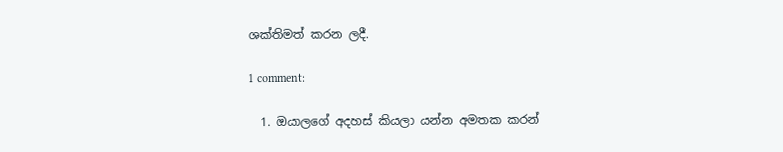ශක්තිමත් කරන ලදී.

1 comment:

  1. ඔයාලගේ අදහස් කියලා යන්න අමතක කරන්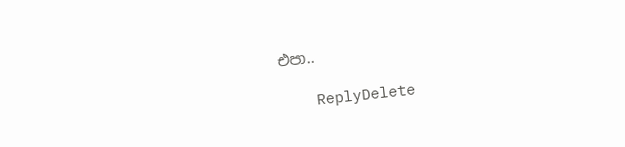එපා..

    ReplyDelete